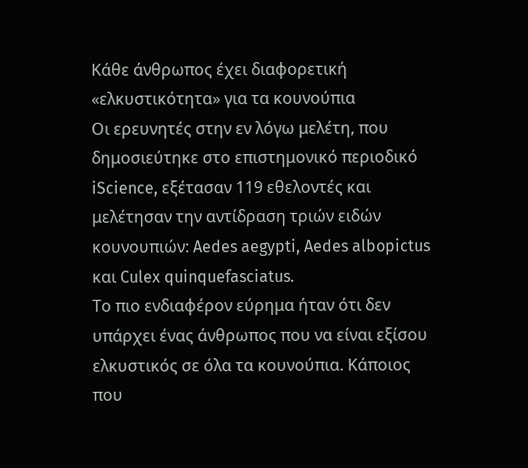Κάθε άνθρωπος έχει διαφορετική «ελκυστικότητα» για τα κουνούπια
Οι ερευνητές στην εν λόγω μελέτη, που δημοσιεύτηκε στο επιστημονικό περιοδικό iScience, εξέτασαν 119 εθελοντές και μελέτησαν την αντίδραση τριών ειδών κουνουπιών: Aedes aegypti, Aedes albopictus και Culex quinquefasciatus.
Το πιο ενδιαφέρον εύρημα ήταν ότι δεν υπάρχει ένας άνθρωπος που να είναι εξίσου ελκυστικός σε όλα τα κουνούπια. Κάποιος που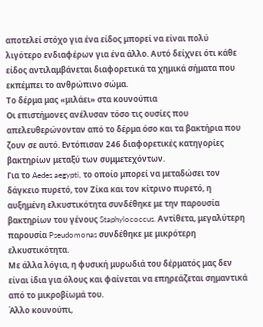αποτελεί στόχο για ένα είδος μπορεί να είναι πολύ λιγότερο ενδιαφέρων για ένα άλλο. Αυτό δείχνει ότι κάθε είδος αντιλαμβάνεται διαφορετικά τα χημικά σήματα που εκπέμπει το ανθρώπινο σώμα.
Το δέρμα μας «μιλάει» στα κουνούπια
Οι επιστήμονες ανέλυσαν τόσο τις ουσίες που απελευθερώνονταν από το δέρμα όσο και τα βακτήρια που ζουν σε αυτό. Εντόπισαν 246 διαφορετικές κατηγορίες βακτηρίων μεταξύ των συμμετεχόντων.
Για το Aedes aegypti, το οποίο μπορεί να μεταδώσει τον δάγκειο πυρετό, τον Ζίκα και τον κίτρινο πυρετό, η αυξημένη ελκυστικότητα συνδέθηκε με την παρουσία βακτηρίων του γένους Staphylococcus. Αντίθετα, μεγαλύτερη παρουσία Pseudomonas συνδέθηκε με μικρότερη ελκυστικότητα.
Με άλλα λόγια, η φυσική μυρωδιά του δέρματός μας δεν είναι ίδια για όλους και φαίνεται να επηρεάζεται σημαντικά από το μικροβίωμά του.
Άλλο κουνούπι,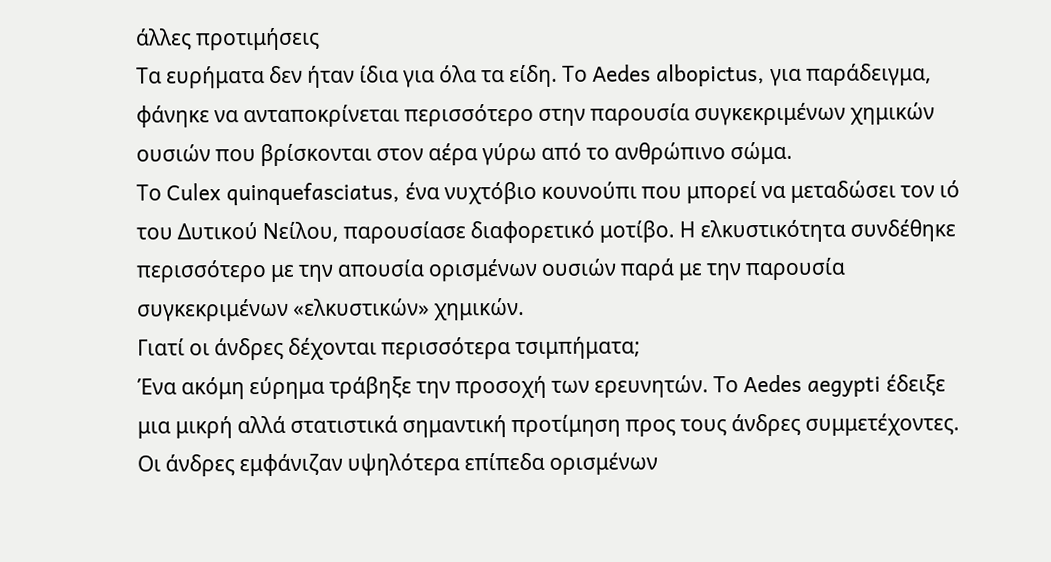άλλες προτιμήσεις
Τα ευρήματα δεν ήταν ίδια για όλα τα είδη. Το Aedes albopictus, για παράδειγμα, φάνηκε να ανταποκρίνεται περισσότερο στην παρουσία συγκεκριμένων χημικών ουσιών που βρίσκονται στον αέρα γύρω από το ανθρώπινο σώμα.
Το Culex quinquefasciatus, ένα νυχτόβιο κουνούπι που μπορεί να μεταδώσει τον ιό του Δυτικού Νείλου, παρουσίασε διαφορετικό μοτίβο. Η ελκυστικότητα συνδέθηκε περισσότερο με την απουσία ορισμένων ουσιών παρά με την παρουσία συγκεκριμένων «ελκυστικών» χημικών.
Γιατί οι άνδρες δέχονται περισσότερα τσιμπήματα;
Ένα ακόμη εύρημα τράβηξε την προσοχή των ερευνητών. Το Aedes aegypti έδειξε μια μικρή αλλά στατιστικά σημαντική προτίμηση προς τους άνδρες συμμετέχοντες. Οι άνδρες εμφάνιζαν υψηλότερα επίπεδα ορισμένων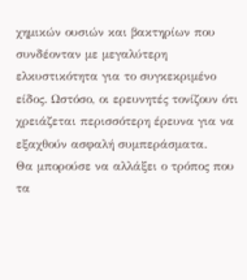χημικών ουσιών και βακτηρίων που συνδέονταν με μεγαλύτερη ελκυστικότητα για το συγκεκριμένο είδος. Ωστόσο, οι ερευνητές τονίζουν ότι χρειάζεται περισσότερη έρευνα για να εξαχθούν ασφαλή συμπεράσματα.
Θα μπορούσε να αλλάξει ο τρόπος που τα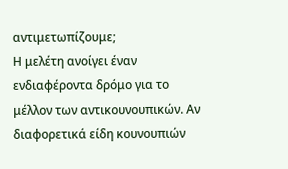αντιμετωπίζουμε;
Η μελέτη ανοίγει έναν ενδιαφέροντα δρόμο για το μέλλον των αντικουνουπικών. Αν διαφορετικά είδη κουνουπιών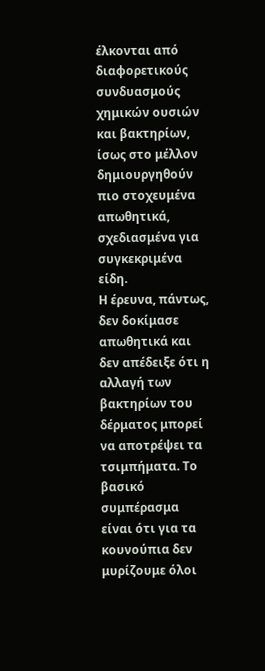έλκονται από διαφορετικούς συνδυασμούς χημικών ουσιών και βακτηρίων, ίσως στο μέλλον δημιουργηθούν πιο στοχευμένα απωθητικά, σχεδιασμένα για συγκεκριμένα είδη.
Η έρευνα, πάντως, δεν δοκίμασε απωθητικά και δεν απέδειξε ότι η αλλαγή των βακτηρίων του δέρματος μπορεί να αποτρέψει τα τσιμπήματα. Το βασικό συμπέρασμα είναι ότι για τα κουνούπια δεν μυρίζουμε όλοι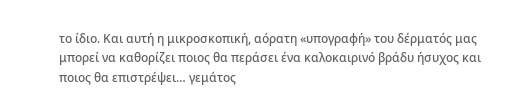το ίδιο. Και αυτή η μικροσκοπική, αόρατη «υπογραφή» του δέρματός μας μπορεί να καθορίζει ποιος θα περάσει ένα καλοκαιρινό βράδυ ήσυχος και ποιος θα επιστρέψει… γεμάτος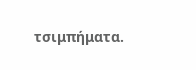τσιμπήματα.